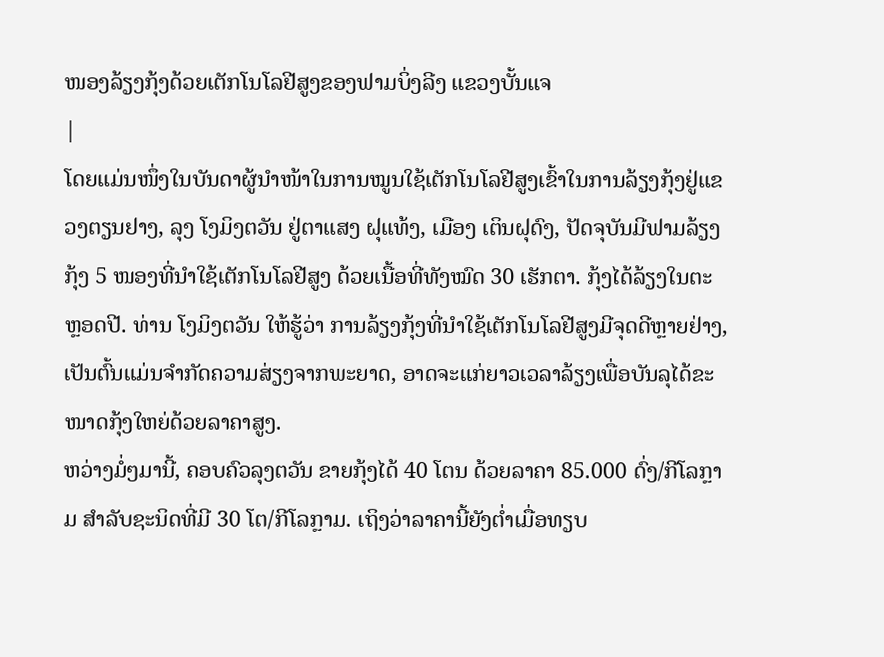ໜອງລ້ຽງກຸ້ງດ້ວຍເຕັກໂນໂລຢີສູງຂອງຟາມບິ່ງລີງ ແຂວງບັ້ນແຈ
|
ໂດຍແມ່ນໜຶ່ງໃນບັນດາຜູ້ນຳໜ້າໃນການໝູນໃຊ້ເຕັກໂນໂລຢີສູງເຂົ້າໃນການລ້ຽງກຸ້ງຢູ່ແຂວງຕຽນຢາງ, ລຸງ ໂງມິງຕວັນ ຢູ່ຕາແສງ ຝຸແທ້ງ, ເມືອງ ເຕິນຝຸດົງ, ປັດຈຸບັນມີຟາມລ້ຽງກຸ້ງ 5 ໜອງທີ່ນຳໃຊ້ເຕັກໂນໂລຢີສູງ ດ້ວຍເນື້ອທີ່ທັງໝົດ 30 ເຮັກຕາ. ກຸ້ງໄດ້ລ້ຽງໃນຕະຫຼອດປີ. ທ່ານ ໂງມິງຕວັນ ໃຫ້ຮູ້ວ່າ ການລ້ຽງກຸ້ງທີ່ນຳໃຊ້ເຕັກໂນໂລຢີສູງມີຈຸດດີຫຼາຍຢ່າງ, ເປັນຕົ້ນແມ່ນຈຳກັດຄວາມສ່ຽງຈາກພະຍາດ, ອາດຈະແກ່ຍາວເວລາລ້ຽງເພື່ອບັນລຸໄດ້ຂະໜາດກຸ້ງໃຫຍ່ດ້ວຍລາຄາສູງ.
ຫວ່າງມໍ່ໆມານີ້, ຄອບຄົວລຸງຕວັນ ຂາຍກຸ້ງໄດ້ 40 ໂຕນ ດ້ວຍລາຄາ 85.000 ດົ່ງ/ກີໂລກຼາມ ສຳລັບຊະນິດທີ່ມີ 30 ໂຕ/ກີໂລກຼາມ. ເຖິງວ່າລາຄານີ້ຍັງຕ່ຳເມື່ອທຽບ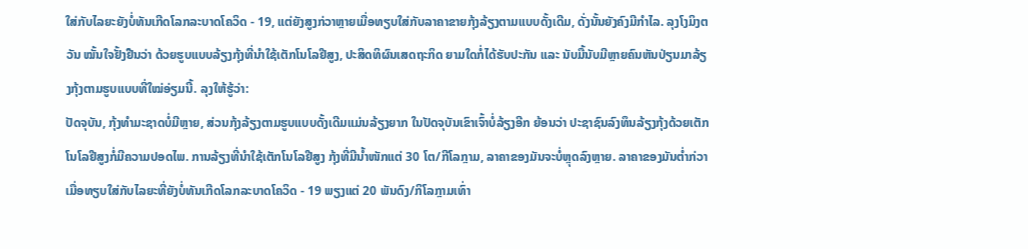ໃສ່ກັບໄລຍະຍັງບໍ່ທັນເກີດໂລກລະບາດໂຄວິດ - 19, ແຕ່ຍັງສູງກ່ວາຫຼາຍເມື່ອທຽບໃສ່ກັບລາຄາຂາຍກຸ້ງລ້ຽງຕາມແບບດັ້ງເດີມ, ດັ່ງນັ້ນຍັງຄົງມີກຳໄລ. ລຸງໂງມິງຕວັນ ໝັ້ນໃຈຢັ້ງຢືນວ່າ ດ້ວຍຮູບແບບລ້ຽງກຸ້ງທີ່ນຳໃຊ້ເຕັກໂນໂລຢີສູງ, ປະສິດທິຜົນເສດຖະກິດ ຍາມໃດກໍ່ໄດ້ຮັບປະກັນ ແລະ ນັບມື້ນັບມີຫຼາຍຄົນຫັນປ່ຽນມາລ້ຽງກຸ້ງຕາມຮູບແບບທີ່ໃໝ່ອ່ຽມນີ້. ລຸງໃຫ້ຮູ້ວ່າ:
ປັດຈຸບັນ, ກຸ້ງທຳມະຊາດບໍ່ມີຫຼາຍ, ສ່ວນກຸ້ງລ້ຽງຕາມຮູບແບບດັ້ງເດີມແມ່ນລ້ຽງຍາກ ໃນປັດຈຸບັນເຂົາເຈົ້າບໍ່ລ້ຽງອີກ ຍ້ອນວ່າ ປະຊາຊົນລົງທຶນລ້ຽງກຸ້ງດ້ວຍເຕັກໂນໂລຢີສູງກໍ່ມີຄວາມປອດໄພ. ການລ້ຽງທີ່ນຳໃຊ້ເຕັກໂນໂລຢີສູງ ກຸ້ງທີ່ມີນ້ຳໜັກແຕ່ 30 ໂຕ/ກີໂລກຼາມ, ລາຄາຂອງມັນຈະບໍ່ຫຼຸດລົງຫຼາຍ. ລາຄາຂອງມັນຕ່ຳກ່ວາເມື່ອທຽບໃສ່ກັບໄລຍະທີ່ຍັງບໍ່ທັນເກີດໂລກລະບາດໂຄວິດ - 19 ພຽງແຕ່ 20 ພັນດົງ/ກິໂລກຼາມເທົ່າ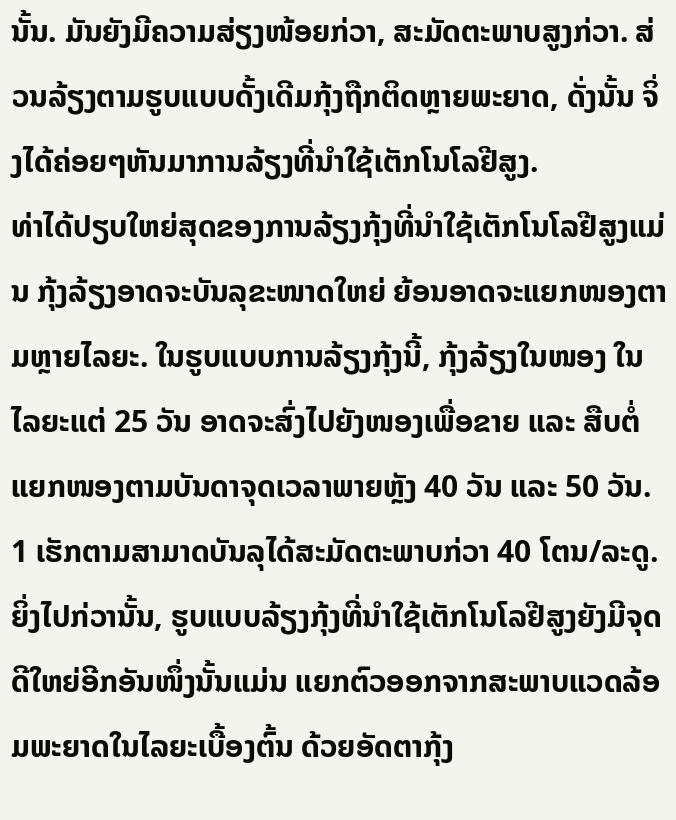ນັ້ນ. ມັນຍັງມີຄວາມສ່ຽງໜ້ອຍກ່ວາ, ສະມັດຕະພາບສູງກ່ວາ. ສ່ວນລ້ຽງຕາມຮູບແບບດັ້ງເດີມກຸ້ງຖືກຕິດຫຼາຍພະຍາດ, ດັ່ງນັ້ນ ຈິ່ງໄດ້ຄ່ອຍໆຫັນມາການລ້ຽງທີ່ນຳໃຊ້ເຕັກໂນໂລຢີສູງ.
ທ່າໄດ້ປຽບໃຫຍ່ສຸດຂອງການລ້ຽງກຸ້ງທີ່ນຳໃຊ້ເຕັກໂນໂລຢີສູງແມ່ນ ກຸ້ງລ້ຽງອາດຈະບັນລຸຂະໜາດໃຫຍ່ ຍ້ອນອາດຈະແຍກໜອງຕາມຫຼາຍໄລຍະ. ໃນຮູບແບບການລ້ຽງກຸ້ງນີ້, ກຸ້ງລ້ຽງໃນໜອງ ໃນໄລຍະແຕ່ 25 ວັນ ອາດຈະສົ່ງໄປຍັງໜອງເພື່ອຂາຍ ແລະ ສືບຕໍ່ແຍກໜອງຕາມບັນດາຈຸດເວລາພາຍຫຼັງ 40 ວັນ ແລະ 50 ວັນ. 1 ເຮັກຕາມສາມາດບັນລຸໄດ້ສະມັດຕະພາບກ່ວາ 40 ໂຕນ/ລະດູ. ຍິ່ງໄປກ່ວານັ້ນ, ຮູບແບບລ້ຽງກຸ້ງທີ່ນຳໃຊ້ເຕັກໂນໂລຢີສູງຍັງມີຈຸດດີໃຫຍ່ອີກອັນໜຶ່ງນັ້ນແມ່ນ ແຍກຕົວອອກຈາກສະພາບແວດລ້ອມພະຍາດໃນໄລຍະເບື້ອງຕົ້ນ ດ້ວຍອັດຕາກຸ້ງ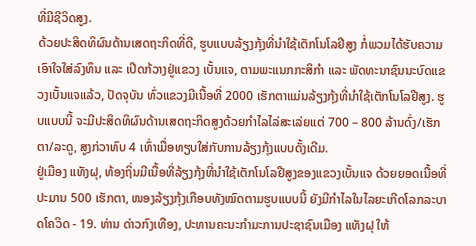ທີ່ມີຊີວິດສູງ.
ດ້ວຍປະສິດທິຜົນດ້ານເສດຖະກິດທີ່ດີ, ຮູບແບບລ້ຽງກຸ້ງທີ່ນຳໃຊ້ເຕັກໂນໂລຢີສູງ ກໍ່ພວມໄດ້ຮັບຄວາມເອົາໃຈໃສ່ລົງທຶນ ແລະ ເປີດກ້ວາງຢູ່ແຂວງ ເບັ້ນແຈ, ຕາມພະແນກກະສິກຳ ແລະ ພັດທະນາຊົນນະບົດແຂວງເບັ້ນແຈແລ້ວ, ປັດຈຸບັນ ທົ່ວແຂວງມີເນື້ອທີ່ 2000 ເຮັກຕາແມ່ນລ້ຽງກຸ້ງທີ່ນຳໃຊ້ເຕັກໂນໂລຢີສູງ. ຮູບແບບນີ້ ຈະມີປະສິດທິຜົນດ້ານເສດຖະກິດສູງດ້ວຍກຳໄລໄລ່ສະເລ່ຍແຕ່ 700 – 800 ລ້ານດົ່ງ/ເຮັກຕາ/ລະດູ, ສູງກ່ວາທົບ 4 ເທົ່າເມື່ອທຽບໃສ່ກັບການລ້ຽງກຸ້ງແບບດັ້ງເດີມ.
ຢູ່ເມືອງ ແທັງຝຸ, ທ້ອງຖິ່ນມີເນື້ອທີ່ລ້ຽງກຸ້ງທີ່ນຳໃຊ້ເຕັກໂນໂລຢີສູງຂອງແຂວງເບັ້ນແຈ ດ້ວຍຍອດເນື້ອທີ່ປະມານ 500 ເຮັກຕາ, ໜອງລ້ຽງກຸ້ງເກືອບທັງໝົດຕາມຮູບແບບນີ້ ຍັງມີກຳໄລໃນໄລຍະເກີດໂລກລະບາດໂຄວິດ - 19. ທ່ານ ດ່າວກົງເທືອງ, ປະທານຄະນະກຳມະການປະຊາຊົນເມືອງ ແທັງຝຸ ໃຫ້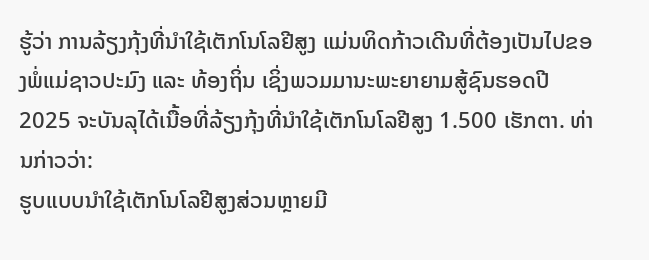ຮູ້ວ່າ ການລ້ຽງກຸ້ງທີ່ນຳໃຊ້ເຕັກໂນໂລຢີສູງ ແມ່ນທິດກ້າວເດີນທີ່ຕ້ອງເປັນໄປຂອງພໍ່ແມ່ຊາວປະມົງ ແລະ ທ້ອງຖິ່ນ ເຊິ່ງພວມມານະພະຍາຍາມສູ້ຊົນຮອດປີ 2025 ຈະບັນລຸໄດ້ເນື້ອທີ່ລ້ຽງກຸ້ງທີ່ນຳໃຊ້ເຕັກໂນໂລຢີສູງ 1.500 ເຮັກຕາ. ທ່ານກ່າວວ່າ:
ຮູບແບບນຳໃຊ້ເຕັກໂນໂລຢີສູງສ່ວນຫຼາຍມີ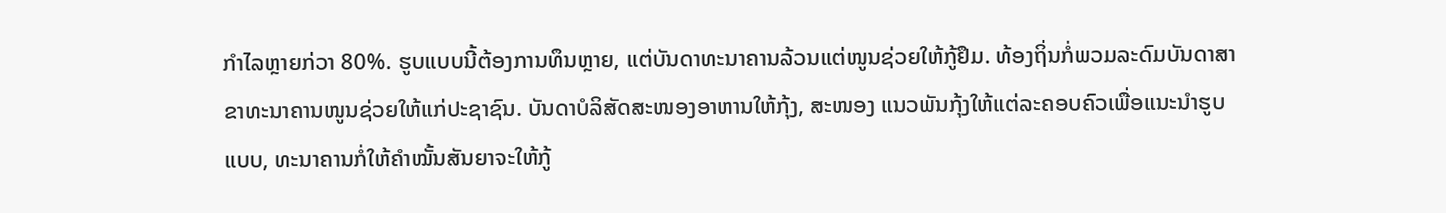ກຳໄລຫຼາຍກ່ວາ 80%. ຮູບແບບນີ້ຕ້ອງການທຶນຫຼາຍ, ແຕ່ບັນດາທະນາຄານລ້ວນແຕ່ໜູນຊ່ວຍໃຫ້ກູ້ຢຶມ. ທ້ອງຖິ່ນກໍ່ພວມລະດົມບັນດາສາຂາທະນາຄານໜູນຊ່ວຍໃຫ້ແກ່ປະຊາຊົນ. ບັນດາບໍລິສັດສະໜອງອາຫານໃຫ້ກຸ້ງ, ສະໜອງ ແນວພັນກຸ້ງໃຫ້ແຕ່ລະຄອບຄົວເພື່ອແນະນຳຮູບແບບ, ທະນາຄານກໍ່ໃຫ້ຄຳໝັ້ນສັນຍາຈະໃຫ້ກູ້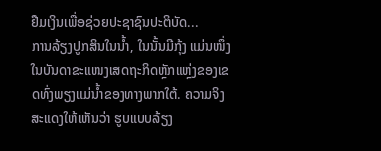ຢືມເງິນເພື່ອຊ່ວຍປະຊາຊົນປະຕິບັດ...
ການລ້ຽງປູກສິນໃນນ້ຳ, ໃນນັ້ນມີກຸ້ງ ແມ່ນໜຶ່ງໃນບັນດາຂະແໜງເສດຖະກິດຫຼັກແຫຼ່ງຂອງເຂດທົ່ງພຽງແມ່ນ້ຳຂອງທາງພາກໃຕ້. ຄວາມຈິງສະແດງໃຫ້ເຫັນວ່າ ຮູບແບບລ້ຽງ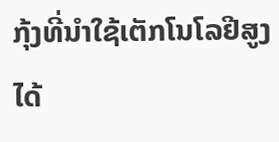ກຸ້ງທີ່ນຳໃຊ້ເຕັກໂນໂລຢີສູງ ໄດ້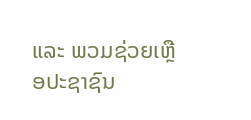ແລະ ພວມຊ່ວຍເຫຼືອປະຊາຊົນ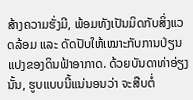ສ້າງຄວາມຮັ່ງມີ, ພ້ອມທັງເປັນມິດກັບສິ່ງແວດລ້ອມ ແລະ ດັດປັບໃຫ້ເໝາະກັບການປ່ຽນແປງຂອງດິນຟ້າອາກາດ. ດ້ວຍບັນດາທ່າອ່ຽງນັ້ນ, ຮູບແບບນີ້ແນ່ນອນວ່າ ຈະສືບຕໍ່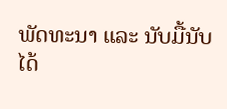ພັດທະນາ ແລະ ນັບມື້ນັບໄດ້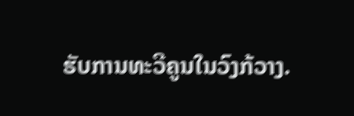ຮັບການທະວີຄູນໃນວົງກ້ວາງ.